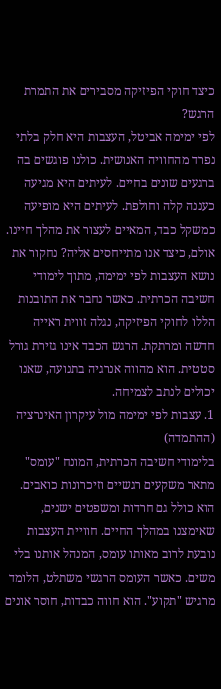כיצד חוקי הפיזיקה מסבירים את התמרת הרגש?
לפי ימימה אביטל, העצבות היא חלק בלתי נפרד מהחוויה האנושית. כולנו פוגשים בה ברגעים שונים בחיים. לעיתים היא מגיעה כעננה קלה וחולפת. לעיתים היא מופיעה כמשקל כבד, המאיים לעצור את מהלך חיינו.
אולם, כיצד אנו מתייחסים אליה? נחקור את נושא העצבות לפי ימימה, מתוך לימודי חשיבה הכרתית. כאשר נחבר את התובנות הללו לחוקי הפיזיקה, נגלה זווית ראייה חדשה ומרתקת. הרגש הכבד אינו גזירת גורל סטטית. הוא מהווה אנרגיה בתנועה, שאנו יכולים לנתב לצמיחה.
1. עצבות לפי ימימה מול עיקרון האינרציה (ההתמדה)
בלימודי חשיבה הכרתית, המונח "עומס" מתאר משקעים רגשיים וזיכרונות כואבים. הוא כולל גם חרדות ומשפטים ישנים, שאימצנו במהלך החיים. חוויית העצבות נובעת לרוב מאותו עומס, המנהל אותנו בלי משים. כאשר העומס הרגשי משתלט, הלומד מרגיש "תקוע". הוא חווה כבדות, חוסר אונים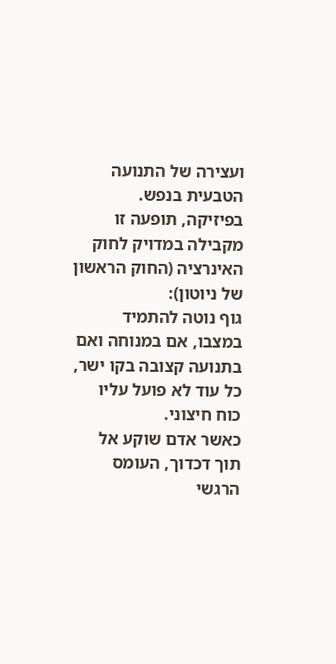ועצירה של התנועה הטבעית בנפש.
בפיזיקה, תופעה זו מקבילה במדויק לחוק האינרציה (החוק הראשון של ניוטון):
גוף נוטה להתמיד במצבו, אם במנוחה ואם בתנועה קצובה בקו ישר, כל עוד לא פועל עליו כוח חיצוני.
כאשר אדם שוקע אל תוך דכדוך, העומס הרגשי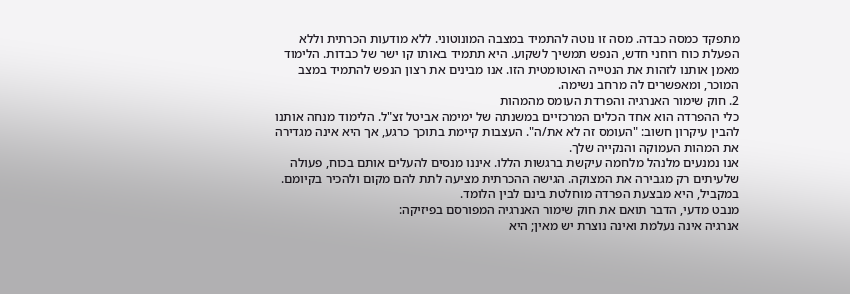מתפקד כמסה כבדה. מסה זו נוטה להתמיד במצבה המונוטוני. ללא מודעות הכרתית וללא הפעלת כוח רוחני חדש, הנפש תמשיך לשקוע. היא תתמיד באותו קו ישר של כבדות. הלימוד מאמן אותנו לזהות את הנטייה האוטומטית הזו. אנו מבינים את רצון הנפש להתמיד במצב המוכר, ומאפשרים לה מרחב נשימה.
2. חוק שימור האנרגיה והפרדת העומס מהמהות
כלי ההפרדה הוא אחד הכלים המרכזיים במשנתה של ימימה אביטל זצ"ל. הלימוד מנחה אותנו להבין עיקרון חשוב: "העומס זה לא את/ה". העצבות קיימת בתוכך כרגע, אך היא אינה מגדירה את המהות העמוקה והנקייה שלך.
אנו נמנעים מלנהל מלחמה עיקשת ברגשות הללו. איננו מנסים להעלים אותם בכוח, פעולה שלעיתים רק מגבירה את המצוקה. הגישה ההכרתית מציעה לתת להם מקום ולהכיר בקיומם. במקביל, היא מבצעת הפרדה מוחלטת בינם לבין הלומד.
מנבט מדעי, הדבר תואם את חוק שימור האנרגיה המפורסם בפיזיקה:
אנרגיה אינה נעלמת ואינה נוצרת יש מאין; היא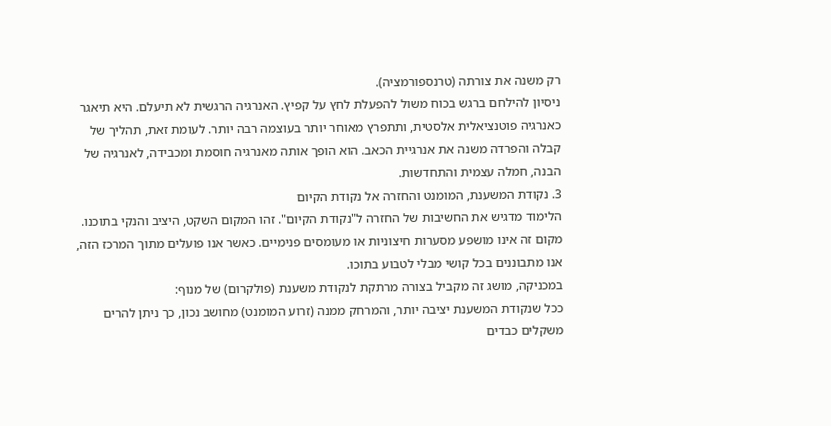רק משנה את צורתה (טרנספורמציה).
ניסיון להילחם ברגש בכוח משול להפעלת לחץ על קפיץ. האנרגיה הרגשית לא תיעלם. היא תיאגר כאנרגיה פוטנציאלית אלסטית, ותתפרץ מאוחר יותר בעוצמה רבה יותר. לעומת זאת, תהליך של קבלה והפרדה משנה את אנרגיית הכאב. הוא הופך אותה מאנרגיה חוסמת ומכבידה, לאנרגיה של הבנה, חמלה עצמית והתחדשות.
3. נקודת המשענת, המומנט והחזרה אל נקודת הקיום
הלימוד מדגיש את החשיבות של החזרה ל"נקודת הקיום". זהו המקום השקט, היציב והנקי בתוכנו. מקום זה אינו מושפע מסערות חיצוניות או מעומסים פנימיים. כאשר אנו פועלים מתוך המרכז הזה, אנו מתבוננים בכל קושי מבלי לטבוע בתוכו.
במכניקה, מושג זה מקביל בצורה מרתקת לנקודת משענת (פולקרום) של מנוף:
ככל שנקודת המשענת יציבה יותר, והמרחק ממנה (זרוע המומנט) מחושב נכון, כך ניתן להרים משקלים כבדים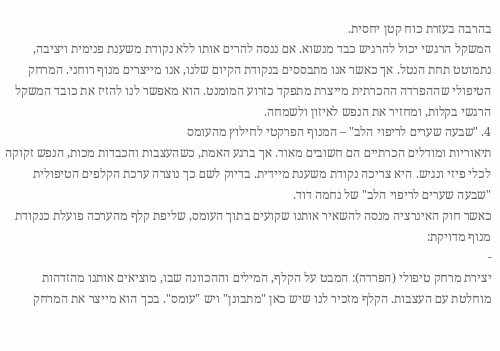בהרבה בעזרת כוח קטן יחסית.
המשקל הרגשי יכול להרגיש כבד מנשוא. אם ננסה להרים אותו ללא נקודת משענת פנימית ויציבה, נתמוטט תחת הנטל. אך כאשר אנו מתבססים בנקודת הקיום שלנו, אנו מייצרים מנוף רוחני. המרחק הטיפולי שההפרדה ההכרתית מייצרת מתפקד כזרוע המומנט. הוא מאפשר לנו להזיז את כובד המשקל הרגשי בקלות, ומחזיר את הנפש לאיזון ולשמחה.
4. "שבעה שערים לריפוי הלב" – המנוף הפרקטי לחילוץ מהעומס
תיאוריות ומודלים הכרתיים הם חשובים מאוד. אך ברגע האמת, כשהעצבות והכבדות מכות, הנפש זקוקה לכלי פיזי ונגיש. היא צריכה נקודת משענת מיידית. בדיוק לשם כך נוצרה ערכת הקלפים הטיפולית "שבעה שערים לריפוי הלב" של נחמה דוד.
כאשר חוק האינרציה מנסה להשאיר אותנו שקועים בתוך העומס, שליפת קלף מהערכה פועלת כנקודת מנוף מדויקת:
-
יצירת מרחק טיפולי (הפרדה): המבט על הקלף, המילים וההכוונה שבו, מוציאים אותנו מהזדהות מוחלטת עם העצבות. הקלף מזכיר לנו שיש כאן "מתבונן" ויש "עומס". בכך הוא מייצר את המרחק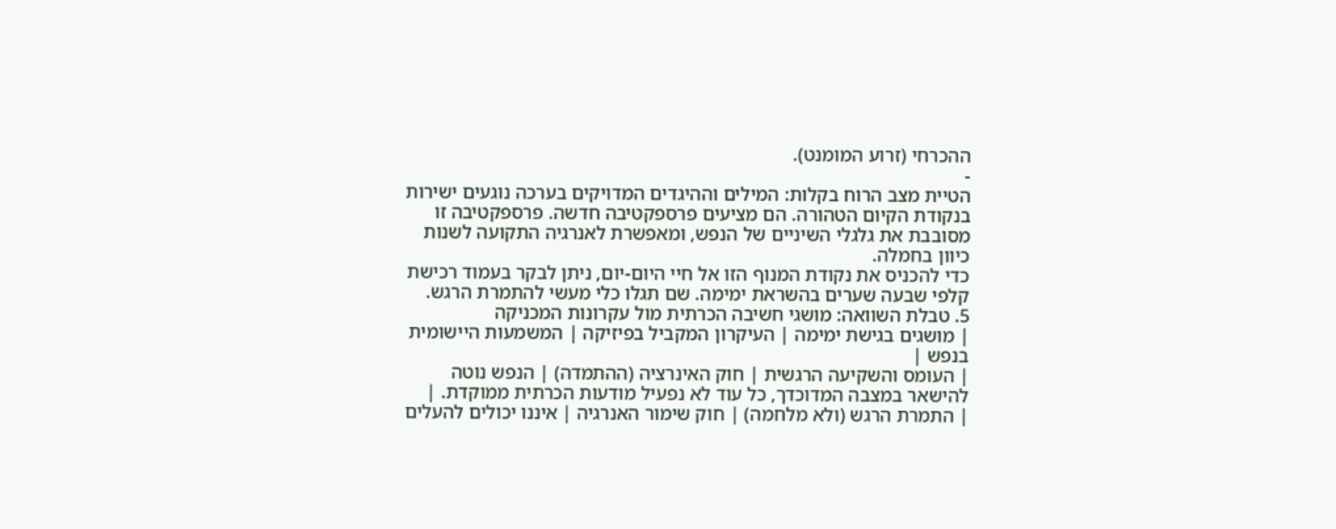ההכרחי (זרוע המומנט).
-
הטיית מצב הרוח בקלות: המילים וההיגדים המדויקים בערכה נוגעים ישירות בנקודת הקיום הטהורה. הם מציעים פרספקטיבה חדשה. פרספקטיבה זו מסובבת את גלגלי השיניים של הנפש, ומאפשרת לאנרגיה התקועה לשנות כיוון בחמלה.
כדי להכניס את נקודת המנוף הזו אל חיי היום-יום, ניתן לבקר בעמוד רכישת קלפי שבעה שערים בהשראת ימימה. שם תגלו כלי מעשי להתמרת הרגש.
5. טבלת השוואה: מושגי חשיבה הכרתית מול עקרונות המכניקה
| מושגים בגישת ימימה | העיקרון המקביל בפיזיקה | המשמעות היישומית בנפש |
| העומס והשקיעה הרגשית | חוק האינרציה (ההתמדה) | הנפש נוטה להישאר במצבה המדוכדך, כל עוד לא נפעיל מודעות הכרתית ממוקדת. |
| התמרת הרגש (ולא מלחמה) | חוק שימור האנרגיה | איננו יכולים להעלים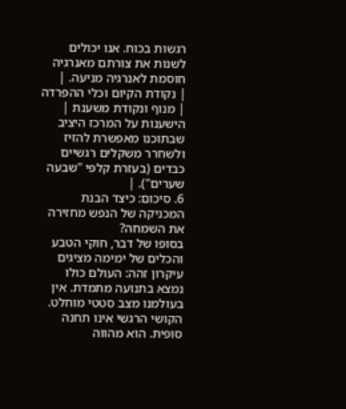רגשות בכוח. אנו יכולים לשנות את צורתם מאנרגיה חוסמת לאנרגיה מניעה. |
| נקודת הקיום וכלי ההפרדה | מנוף ונקודת משענת | הישענות על המרכז היציב שבתוכנו מאפשרת להזיז ולשחרר משקלים רגשיים כבדים (בעזרת קלפי "שבעה שערים"). |
6. סיכום: כיצד הבנת המכניקה של הנפש מחזירה את השמחה?
בסופו של דבר, חוקי הטבע והכלים של ימימה מציגים עיקרון זהה: העולם כולו נמצא בתנועה מתמדת. אין בעולמנו מצב סטטי מוחלט. הקושי הרגשי אינו תחנה סופית. הוא מהווה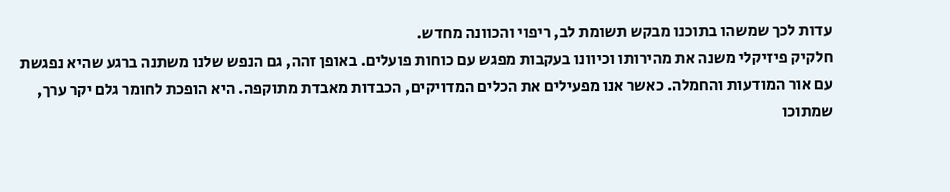עדות לכך שמשהו בתוכנו מבקש תשומת לב, ריפוי והכוונה מחדש.
חלקיק פיזיקלי משנה את מהירותו וכיוונו בעקבות מפגש עם כוחות פועלים. באופן זהה, גם הנפש שלנו משתנה ברגע שהיא נפגשת עם אור המודעות והחמלה. כאשר אנו מפעילים את הכלים המדויקים, הכבדות מאבדת מתוקפה. היא הופכת לחומר גלם יקר ערך, שמתוכו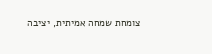צומחת שמחה אמיתית, יציבה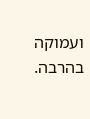ועמוקה בהרבה.